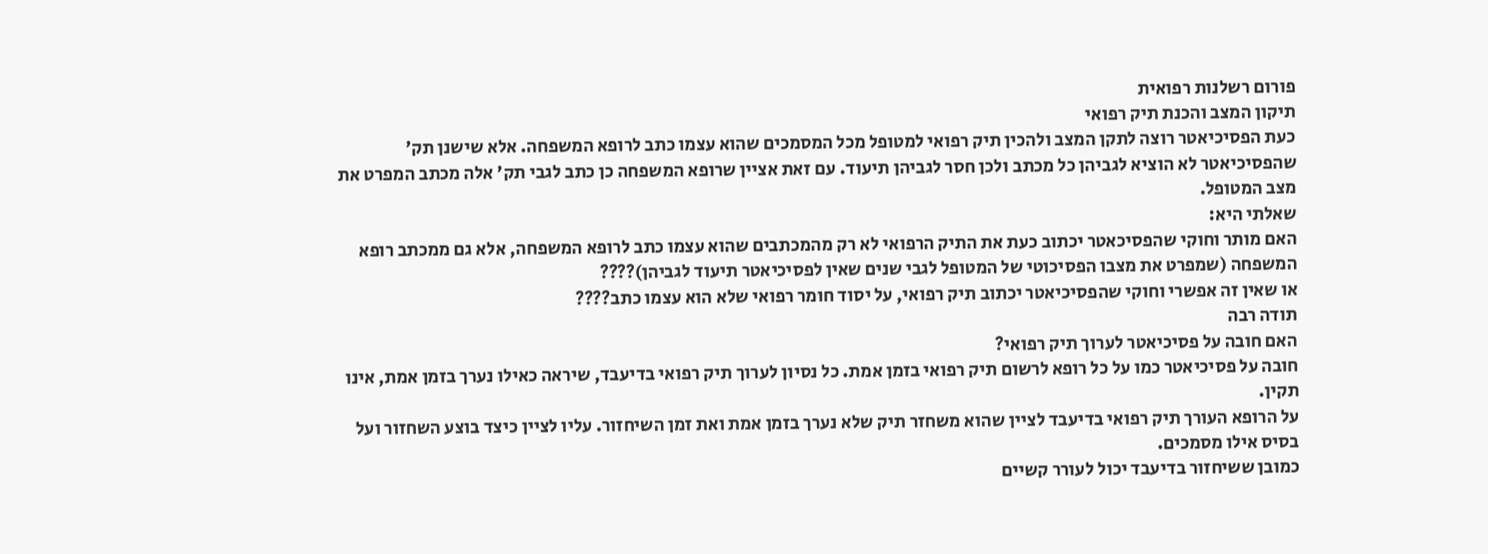פורום רשלנות רפואית
תיקון המצב והכנת תיק רפואי
כעת הפסיכיאטר רוצה לתקן המצב ולהכין תיק רפואי למטופל מכל המסמכים שהוא עצמו כתב לרופא המשפחה. אלא שישנן תק' שהפסיכיאטר לא הוציא לגביהן כל מכתב ולכן חסר לגביהן תיעוד. עם זאת אציין שרופא המשפחה כן כתב לגבי תק' אלה מכתב המפרט את מצב המטופל.
שאלתי היא:
האם מותר וחוקי שהפסיכאטר יכתוב כעת את התיק הרפואי לא רק מהמכתבים שהוא עצמו כתב לרופא המשפחה, אלא גם ממכתב רופא המשפחה (שמפרט את מצבו הפסיכוטי של המטופל לגבי שנים שאין לפסיכיאטר תיעוד לגביהן)????
או שאין זה אפשרי וחוקי שהפסיכיאטר יכתוב תיק רפואי, על יסוד חומר רפואי שלא הוא עצמו כתב????
תודה רבה
האם חובה על פסיכיאטר לערוך תיק רפואי?
חובה על פסיכיאטר כמו על כל רופא לרשום תיק רפואי בזמן אמת. כל נסיון לערוך תיק רפואי בדיעבד, שיראה כאילו נערך בזמן אמת, אינו תקין.
על הרופא העורך תיק רפואי בדיעבד לציין שהוא משחזר תיק שלא נערך בזמן אמת ואת זמן השיחזור. עליו לציין כיצד בוצע השחזור ועל בסיס אילו מסמכים.
כמובן ששיחזור בדיעבד יכול לעורר קשיים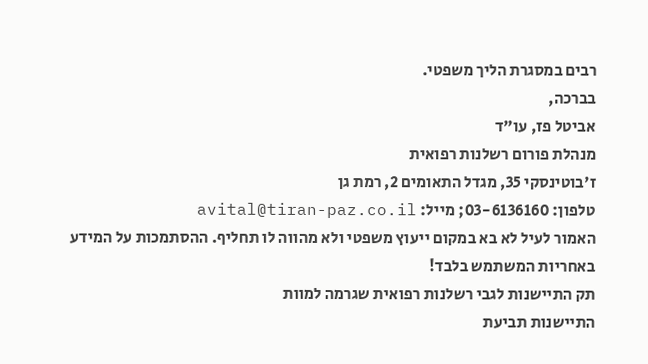רבים במסגרת הליך משפטי.
בברכה,
אביטל פז, עו"ד
מנהלת פורום רשלנות רפואית
ז'בוטינסקי 35, מגדל התאומים 2, רמת גן
טלפון: 03-6136160; מייל: avital@tiran-paz.co.il
האמור לעיל לא בא במקום ייעוץ משפטי ולא מהווה לו תחליף. ההסתמכות על המידע באחריות המשתמש בלבד!
תק התיישנות לגבי רשלנות רפואית שגרמה למוות
התיישנות תביעת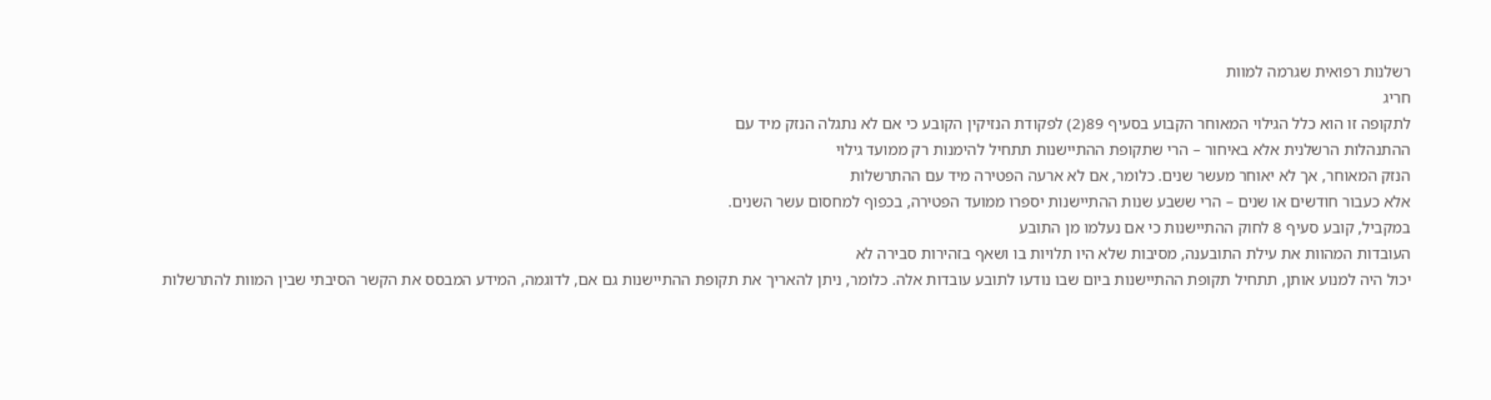רשלנות רפואית שגרמה למוות
חריג
לתקופה זו הוא כלל הגילוי המאוחר הקבוע בסעיף 89(2) לפקודת הנזיקין הקובע כי אם לא נתגלה הנזק מיד עם
ההתנהלות הרשלנית אלא באיחור – הרי שתקופת ההתיישנות תתחיל להימנות רק ממועד גילוי
הנזק המאוחר, אך לא יאוחר מעשר שנים. כלומר, אם לא ארעה הפטירה מיד עם ההתרשלות
אלא כעבור חודשים או שנים – הרי ששבע שנות ההתיישנות יספרו ממועד הפטירה, בכפוף למחסום עשר השנים.
במקביל, קובע סעיף 8 לחוק ההתיישנות כי אם נעלמו מן התובע
העובדות המהוות את עילת התובענה, מסיבות שלא היו תלויות בו ושאף בזהירות סבירה לא
יכול היה למנוע אותן, תתחיל תקופת ההתיישנות ביום שבו נודעו לתובע עובדות אלה. כלומר, ניתן להאריך את תקופת ההתיישנות גם אם, לדוגמה, המידע המבסס את הקשר הסיבתי שבין המוות להתרשלות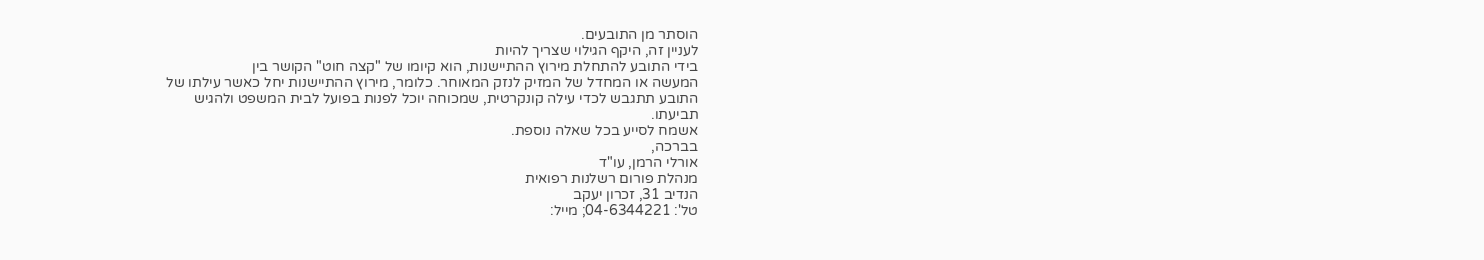הוסתר מן התובעים.
לעניין זה, היקף הגילוי שצריך להיות
בידי התובע להתחלת מירוץ ההתיישנות, הוא קיומו של "קצה חוט" הקושר בין
המעשה או המחדל של המזיק לנזק המאוחר. כלומר, מירוץ ההתיישנות יחל כאשר עילתו של
התובע תתגבש לכדי עילה קונקרטית, שמכוחה יוכל לפנות בפועל לבית המשפט ולהגיש
תביעתו.
אשמח לסייע בכל שאלה נוספת.
בברכה,
אורלי הרמן, עו"ד
מנהלת פורום רשלנות רפואית
הנדיב 31, זכרון יעקב
טל': 04-6344221; מייל: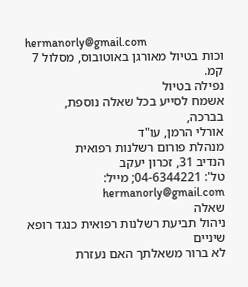hermanorly@gmail.com
וכות בטיול מאורגן באוטובוס, מסלול 7 קמ.
נפילה בטיול
אשמח לסייע בכל שאלה נוספת,
בברכה,
אורלי הרמן, עו"ד
מנהלת פורום רשלנות רפואית
הנדיב 31, זכרון יעקב
טל': 04-6344221; מייל: hermanorly@gmail.com
שאלה
ניהול תביעת רשלנות רפואית כנגד רופא שיניים
לא ברור משאלתך האם נעזרת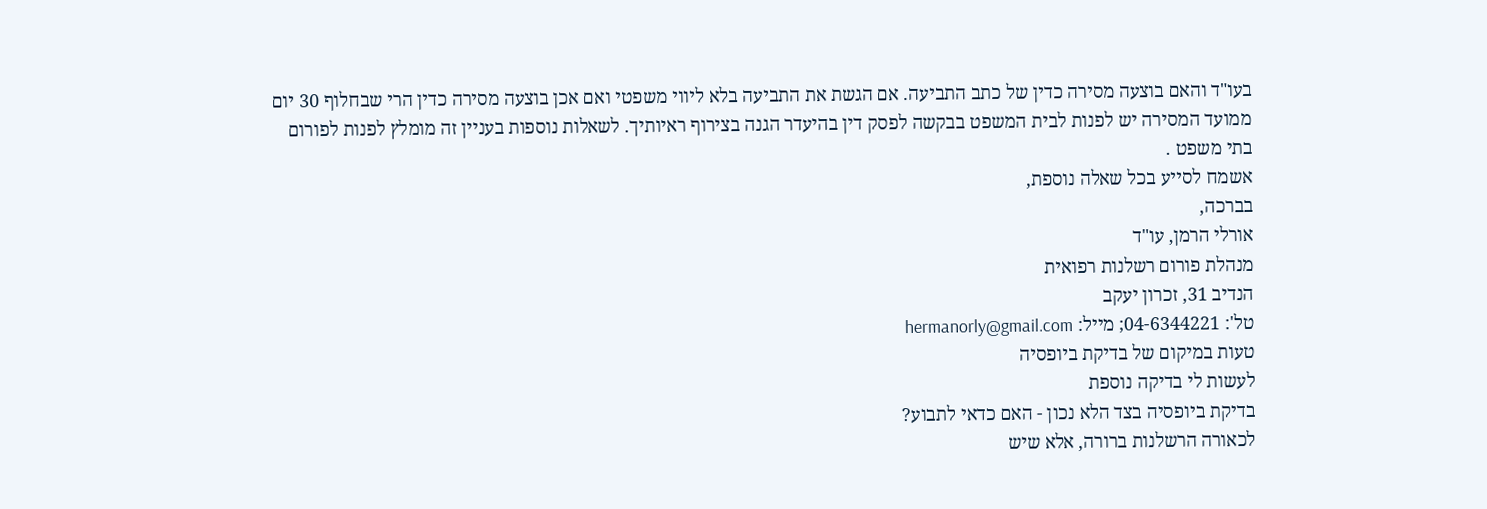בעו"ד והאם בוצעה מסירה כדין של כתב התביעה. אם הגשת את התביעה בלא ליווי משפטי ואם אכן בוצעה מסירה כדין הרי שבחלוף 30 יום ממועד המסירה יש לפנות לבית המשפט בבקשה לפסק דין בהיעדר הגנה בצירוף ראיותיך. לשאלות נוספות בעניין זה מומלץ לפנות לפורום בתי משפט .
אשמח לסייע בכל שאלה נוספת,
בברכה,
אורלי הרמן, עו"ד
מנהלת פורום רשלנות רפואית
הנדיב 31, זכרון יעקב
טל': 04-6344221; מייל: hermanorly@gmail.com
טעות במיקום של בדיקת ביופסיה
לעשות לי בדיקה נוספת
בדיקת ביופסיה בצד הלא נכון - האם כדאי לתבוע?
לכאורה הרשלנות ברורה, אלא שיש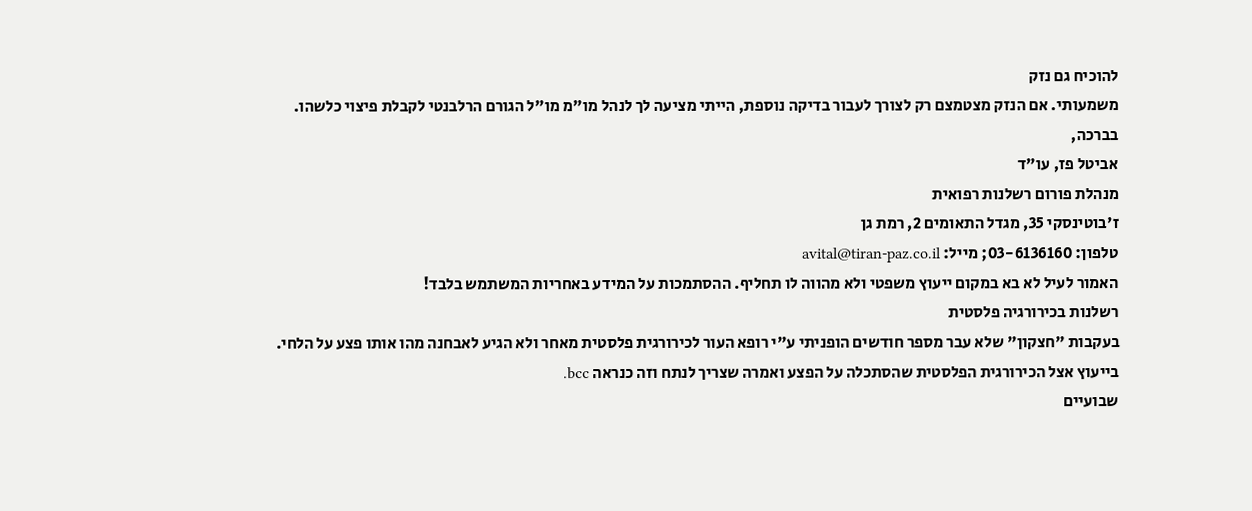להוכיח גם נזק
משמעותי. אם הנזק מצטמצם רק לצורך לעבור בדיקה נוספת, הייתי מציעה לך לנהל מו"מ מו"ל הגורם הרלבנטי לקבלת פיצוי כלשהו.
בברכה,
אביטל פז, עו"ד
מנהלת פורום רשלנות רפואית
ז'בוטינסקי 35, מגדל התאומים 2, רמת גן
טלפון: 03-6136160; מייל: avital@tiran-paz.co.il
האמור לעיל לא בא במקום ייעוץ משפטי ולא מהווה לו תחליף. ההסתמכות על המידע באחריות המשתמש בלבד!
רשלנות בכירורגיה פלסטית
בעקבות "חצקון" שלא עבר מספר חודשים הופניתי ע"י רופא העור לכירורגית פלסטית מאחר ולא הגיע לאבחנה מהו אותו פצע על הלחי.
בייעוץ אצל הכירורגית הפלסטית שהסתכלה על הפצע ואמרה שצריך לנתח וזה כנראה bcc.
שבועיים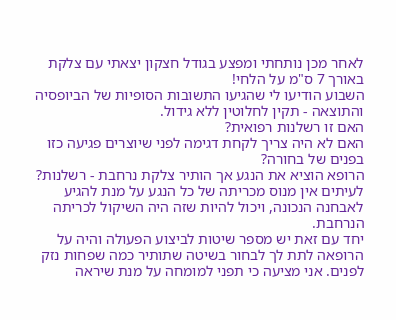לאחר מכן נותחתי ומפצע בגודל חצקון יצאתי עם צלקת באורך 7 ס"מ על הלחי!
השבוע הודיעו לי שהגיעו התשובות הסופיות של הביופסיה והתוצאה - תקין לחלוטין ללא גידול.
האם זו רשלנות רפואית?
האם לא היה צריך לקחת דגימה לפני שיוצרים פגיעה כזו בפנים של בחורה?
הרופא הוציא את הנגע אך הותיר צלקת נרחבת - רשלנות?
לעיתים אין מנוס מכריתה של כל הנגע על מנת להגיע לאבחנה הנכונה, ויכול להיות שזה היה השיקול לכריתה הנרחבת.
יחד עם זאת יש מספר שיטות לביצוע הפעולה והיה על הרופאה לתת לך לבחור בשיטה שתותיר כמה שפחות נזק לפנים. אני מציעה כי תפני למומחה על מנת שיראה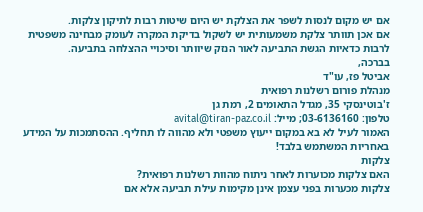אם יש מקום לנסות לשפר את הצלקת יש היום שיטות רבות לתיקון צלקות.
אם אכן תוותר צלקת משמעותית יש לשקול בדיקת המקרה לעומק מבחינה משפטית לרבות כדאיות הגשת התביעה לאור הנזק שיוותר וסיכויי ההצלחה בתביעה.
בברכה,
אביטל פז, עו"ד
מנהלת פורום רשלנות רפואית
ז'בוטינסקי 35, מגדל התאומים 2, רמת גן
טלפון: 03-6136160; מייל: avital@tiran-paz.co.il
האמור לעיל לא בא במקום ייעוץ משפטי ולא מהווה לו תחליף. ההסתמכות על המידע באחריות המשתמש בלבד!
צלקות
האם צלקות מכוערות לאחר ניתוח מהוות רשלנות רפואית?
צלקות מכערות בפני עצמן אינן מקימות עילת תביעה אלא אם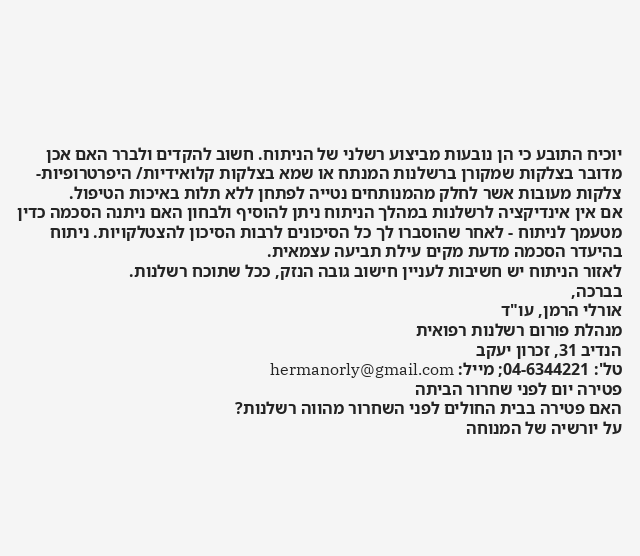יוכיח התובע כי הן נובעות מביצוע רשלני של הניתוח. חשוב להקדים ולברר האם אכן מדובר בצלקות שמקורן ברשלנות המנתח או שמא בצלקות קלואידיות/ היפרטרופיות- צלקות מעובות אשר לחלק מהמנותחים נטייה לפתחן ללא תלות באיכות הטיפול.
אם אין אינדיקציה לרשלנות במהלך הניתוח ניתן להוסיף ולבחון האם ניתנה הסכמה כדין מטעמך לניתוח - לאחר שהוסברו לך כל הסיכונים לרבות הסיכון להצטלקויות. ניתוח בהיעדר הסכמה מדעת מקים עילת תביעה עצמאית.
לאזור הניתוח יש חשיבות לעניין חישוב גובה הנזק, ככל שתוכח רשלנות.
בברכה,
אורלי הרמן, עו"ד
מנהלת פורום רשלנות רפואית
הנדיב 31, זכרון יעקב
טל': 04-6344221; מייל: hermanorly@gmail.com
פטירה יום לפני שחרור הביתה
האם פטירה בבית החולים לפני השחרור מהווה רשלנות?
על יורשיה של המנוחה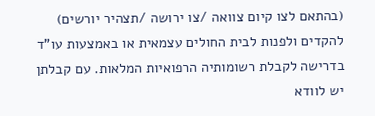(בהתאם לצו קיום צוואה /צו ירושה /תצהיר יורשים) להקדים ולפנות לבית החולים עצמאית או באמצעות עו"ד בדרישה לקבלת רשומותיה הרפואיות המלאות. עם קבלתן יש לוודא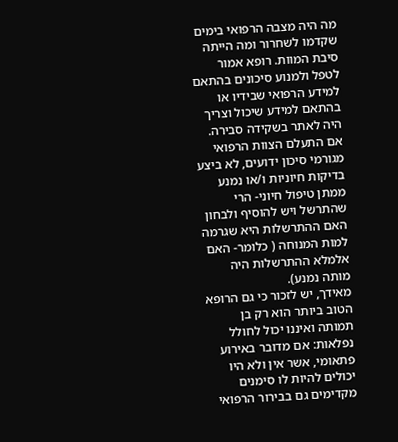מה היה מצבה הרפואי בימים שקדמו לשחרור ומה הייתה סיבת המוות. רופא אמור לטפל ולמנוע סיכונים בהתאם למידע הרפואי שבידיו או בהתאם למידע שיכול וצריך היה לאתר בשקידה סבירה. אם התעלם הצוות הרפואי מגורמי סיכון ידועים, לא ביצע בדיקות חיוניות ו/או נמנע ממתן טיפול חיוני- הרי שהתרשל ויש להוסיף ולבחון האם ההתרשלות היא שגרמה למות המנוחה ( כלומר- האם אלמלא ההתרשלות היה מותה נמנע).
מאידך, יש לזכור כי גם הרופא הטוב ביותר הוא רק בן תמותה ואיננו יכול לחולל נפלאות: אם מדובר באירוע פתאומי, אשר אין ולא היו יכולים להיות לו סימנים מקדימים גם בבירור הרפואי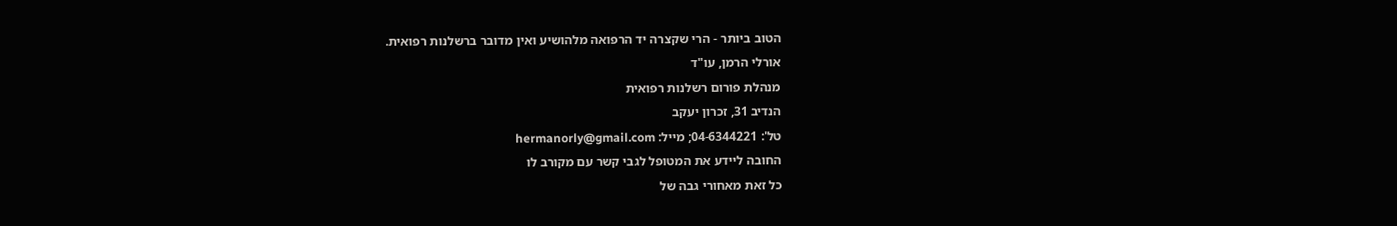הטוב ביותר - הרי שקצרה יד הרפואה מלהושיע ואין מדובר ברשלנות רפואית.
אורלי הרמן, עו"ד
מנהלת פורום רשלנות רפואית
הנדיב 31, זכרון יעקב
טל': 04-6344221; מייל: hermanorly@gmail.com
החובה ליידע את המטופל לגבי קשר עם מקורב לו
כל זאת מאחורי גבה של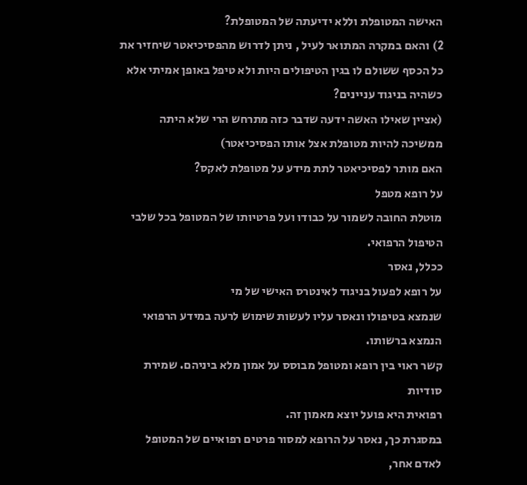האישה המטופלת וללא ידיעתה של המטופלת?
2) והאם במקרה המתואר לעיל , ניתן לדרוש מהפסיכיאטר שיחזיר את כל הכסף ששולם לו בגין הטיפולים היות ולא טיפל באופן אמיתי אלא כשהיה בניגוד עניינים?
(אציין שאילו האשה ידעה שדבר כזה מתרחש הרי שלא היתה ממשיכה להיות מטופלת אצל אותו הפסיכיאטר)
האם מותר לפסיכיאטר לתת מידע על מטופלת לאקס?
על רופא מטפל
מוטלת החובה לשמור על כבודו ועל פרטיותו של המטופל בכל שלבי הטיפול הרפואי.
ככלל, נאסר
על רופא לפעול בניגוד לאינטרס האישי של מי
שנמצא בטיפולו ונאסר עליו לעשות שימוש לרעה במידע הרפואי הנמצא ברשותו.
קשר ראוי בין רופא ומטופל מבוסס על אמון מלא ביניהם. שמירת סודיות
רפואית היא פועל יוצא מאמון זה.
במסגרת כך, נאסר על הרופא למסור פרטים רפואיים של המטופל לאדם אחר,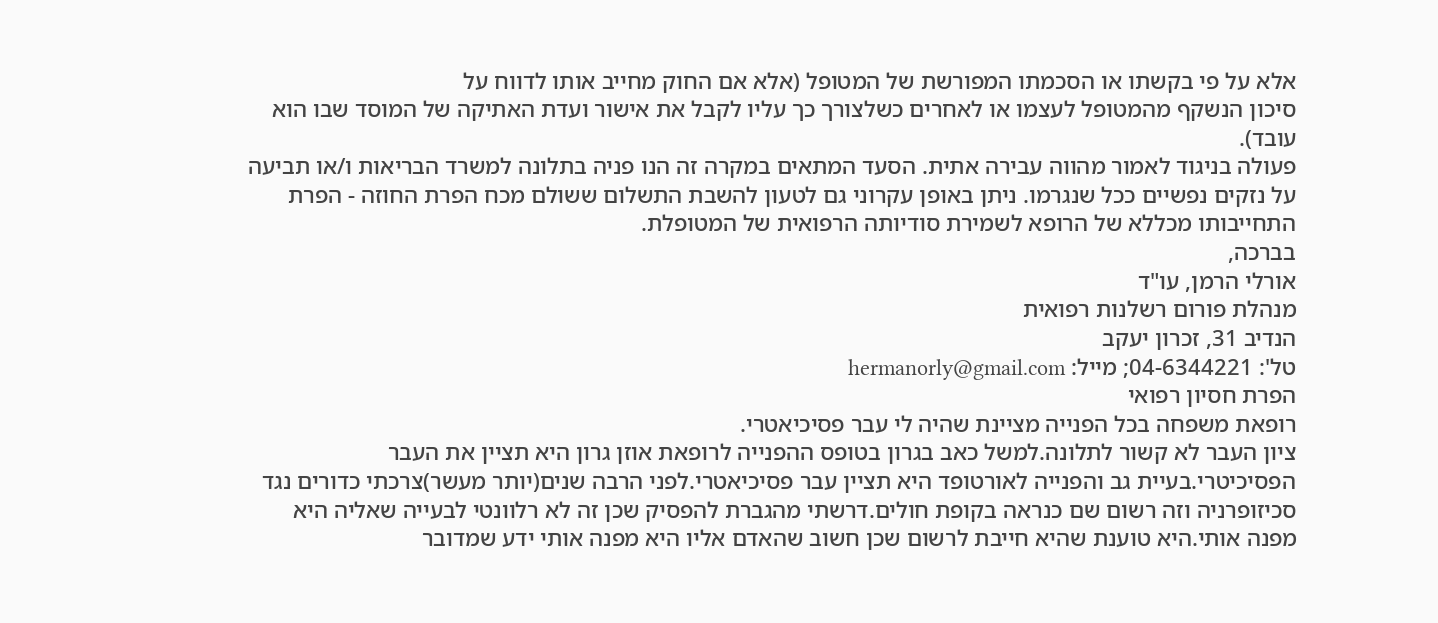אלא על פי בקשתו או הסכמתו המפורשת של המטופל (אלא אם החוק מחייב אותו לדווח על
סיכון הנשקף מהמטופל לעצמו או לאחרים כשלצורך כך עליו לקבל את אישור ועדת האתיקה של המוסד שבו הוא עובד).
פעולה בניגוד לאמור מהווה עבירה אתית. הסעד המתאים במקרה זה הנו פניה בתלונה למשרד הבריאות ו/או תביעה על נזקים נפשיים ככל שנגרמו. ניתן באופן עקרוני גם לטעון להשבת התשלום ששולם מכח הפרת החוזה - הפרת התחייבותו מכללא של הרופא לשמירת סודיותה הרפואית של המטופלת.
בברכה,
אורלי הרמן, עו"ד
מנהלת פורום רשלנות רפואית
הנדיב 31, זכרון יעקב
טל': 04-6344221; מייל: hermanorly@gmail.com
הפרת חסיון רפואי
רופאת משפחה בכל הפנייה מציינת שהיה לי עבר פסיכיאטרי.
ציון העבר לא קשור לתלונה.למשל כאב בגרון בטופס ההפנייה לרופאת אוזן גרון היא תציין את העבר הפסיכיטרי.בעיית גב והפנייה לאורטופד היא תציין עבר פסיכיאטרי.לפני הרבה שנים(יותר מעשר)צרכתי כדורים נגד סכיזופרניה וזה רשום שם כנראה בקופת חולים.דרשתי מהגברת להפסיק שכן זה לא רלוונטי לבעייה שאליה היא מפנה אותי.היא טוענת שהיא חייבת לרשום שכן חשוב שהאדם אליו היא מפנה אותי ידע שמדובר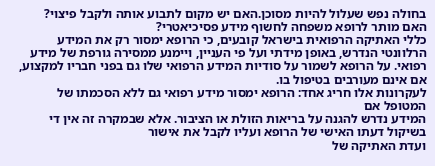בחולה נפש שעלול להיות מסוכן.האם יש מקום לתבוע אותה ולקבל פיצוי?
האם מותר לרופא משפחה לחשוף מידע פסיכיאטרי?
כללי האתיקה הרפואית בישראל קובעים, כי הרופא ימסור רק את המידע הרלוונטי הנדרש, באופן מידתי ועל פי העניין, ויימנע ממסירה גורפת של מידע רפואי. על הרופא לשמור על סודיות המידע הרפואי שלו גם בפני חבריו למקצוע, אם אינם מעורבים בטיפול בו.
לעקרונות אלו חריג אחד: הרופא ימסור מידע רפואי גם ללא הסכמתו של המטופל אם
המידע נדרש להגנה על בריאות הזולת או הציבור. אלא שבמקרה זה אין די בשיקול דעתו האישי של הרופא ועליו לקבל את אישור
ועדת האתיקה של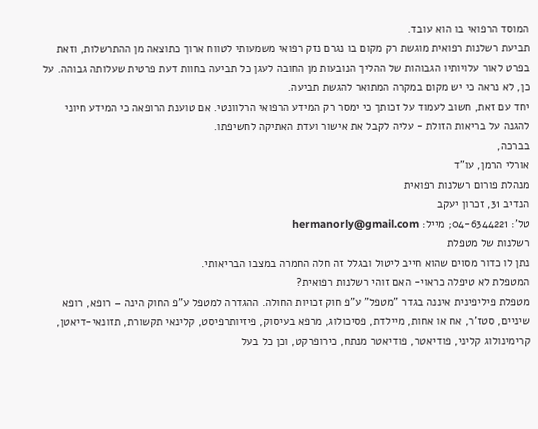המוסד הרפואי בו הוא עובד.
תביעת רשלנות רפואית מוגשת רק מקום בו נגרם נזק רפואי משמעותי לטווח ארוך כתוצאה מן ההתרשלות, וזאת בפרט לאור עלויותיו הגבוהות של ההליך הנובעות מן החובה לעגן כל תביעה בחוות דעת פרטית שעלותה גבוהה. על כן, לא נראה כי יש מקום במקרה המתואר להגשת תביעה.
יחד עם זאת, חשוב לעמוד על זכותך כי ימסר רק המידע הרפואי הרלוונטי. אם טוענת הרופאה כי המידע חיוני להגנה על בריאות הזולת - עליה לקבל את אישור ועדת האתיקה לחשיפתו.
בברכה,
אורלי הרמן, עו"ד
מנהלת פורום רשלנות רפואית
הנדיב 31, זכרון יעקב
טל': 04-6344221; מייל: hermanorly@gmail.com
רשלנות של מטפלת
נתן לו כדור מסוים שהוא חייב ליטול ובגלל זה חלה החמרה במצבו הבריאותי.
המטפלת לא טיפלה כראוי- האם זוהי רשלנות רפואית?
מטפלת פיליפינית איננה בגדר "מטפל" ע"פ חוק זכויות החולה. ההגדרה למטפל ע"פ החוק הינה – רופא, רופא שיניים, סטז'ר, אח או אחות, מיילדת, פסיכולוג, מרפא בעיסוק, פיזיותרפיסט, קלינאי תקשורת, תזונאי-דיאטן, קרימינולוג קליני, פודיאטר, פודיאטר מנתח, כירופרקט, וכן כל בעל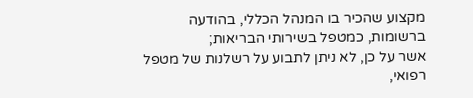מקצוע שהכיר בו המנהל הכללי, בהודעה ברשומות, כמטפל בשירותי הבריאות;
אשר על כן, לא ניתן לתבוע על רשלנות של מטפל רפואי,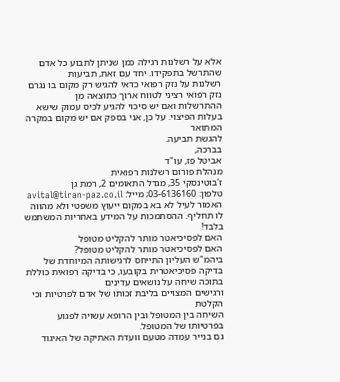אלא על רשלנות רגילה כמן שניתן לתבוע כל אדם שהתרשל בתפקידו. יחד עם זאת, תביעות
רשלנות על נזק רפואי כדאי להגיש רק מקום בו נגרם נזק רפואי רציני לטווח ארוך כתוצאה מן
ההתרשלות ואם יש סיכוי להגיע לכיס עמוק שישא בעלות הפיצוי. על כן, אני בספק אם יש מקום במקרה המתואר
להגשת תביעה.
בברכה,
אביטל פז, עו"ד
מנהלת פורום רשלנות רפואית
ז'בוטינסקי 35, מגדל התאומים 2, רמת גן
טלפון: 03-6136160; מייל: avital@tiran-paz.co.il
האמור לעיל לא בא במקום ייעוץ משפטי ולא מהווה לו תחליף. ההסתמכות על המידע באחריות המשתמש בלבד!
האם לפסיכיאטר מותר להקליט מטופל
האם לפסיכיאטר מותר להקליט מטופל?
ביהמ"ש העליון התייחס לרגישותה המיוחדת של בדיקה פסיכיאטרית בקובעו, כי בדיקה רפואית כוללת בתוכה שיחה על נושאים עדינים
ורגישים המצויים בליבת זכותו של אדם לפרטיות וכי הקלטת
השיחה בין המטופל ובין הרופא עשויה לפגוע בפרטיותו של המטופל.
גם בנייר עמדה מטעם וועדת האתיקה של האיגוד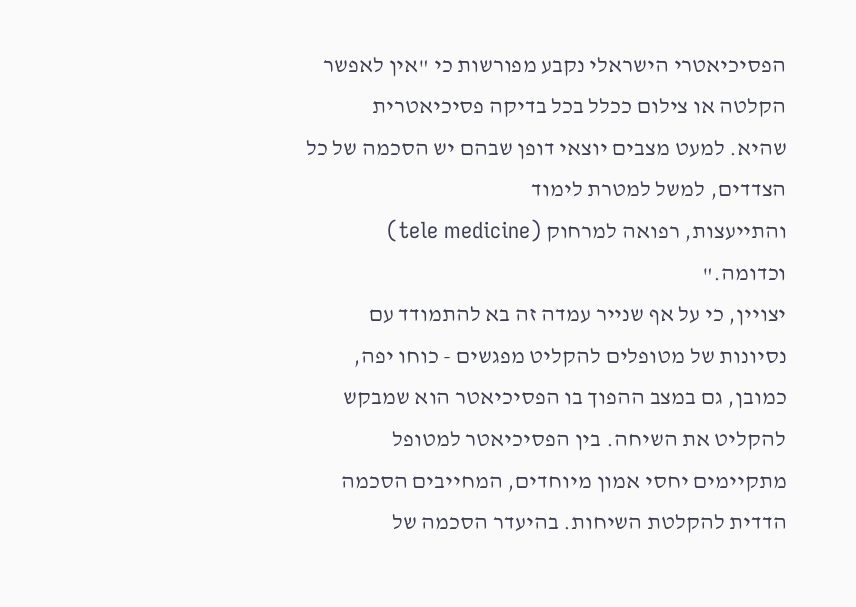הפסיכיאטרי הישראלי נקבע מפורשות כי "אין לאפשר הקלטה או צילום ככלל בכל בדיקה פסיכיאטרית
שהיא. למעט מצבים יוצאי דופן שבהם יש הסכמה של כל הצדדים, למשל למטרת לימוד
והתייעצות, רפואה למרחוק (tele medicine) וכדומה."
יצויין, כי על אף שנייר עמדה זה בא להתמודד עם נסיונות של מטופלים להקליט מפגשים - כוחו יפה, כמובן, גם במצב ההפוך בו הפסיכיאטר הוא שמבקש להקליט את השיחה. בין הפסיכיאטר למטופל מתקיימים יחסי אמון מיוחדים, המחייבים הסכמה הדדית להקלטת השיחות. בהיעדר הסכמה של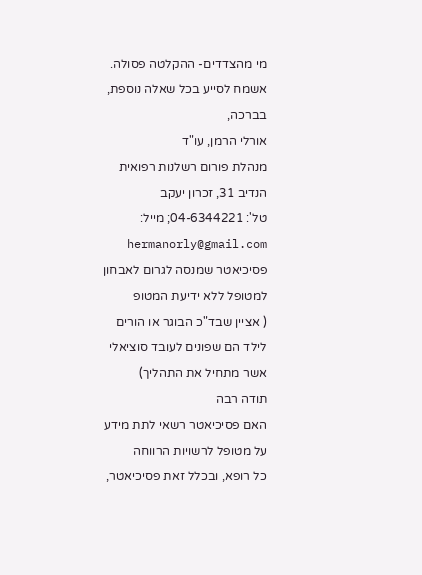מי מהצדדים- ההקלטה פסולה.
אשמח לסייע בכל שאלה נוספת,
בברכה,
אורלי הרמן, עו"ד
מנהלת פורום רשלנות רפואית
הנדיב 31, זכרון יעקב
טל': 04-6344221; מייל: hermanorly@gmail.com
פסיכיאטר שמנסה לגרום לאבחון למטופל ללא ידיעת המטופ
( אציין שבד"כ הבוגר או הורים לילד הם שפונים לעובד סוציאלי אשר מתחיל את התהליך)
תודה רבה
האם פסיכיאטר רשאי לתת מידע על מטופל לרשויות הרווחה
כל רופא, ובכלל זאת פסיכיאטר,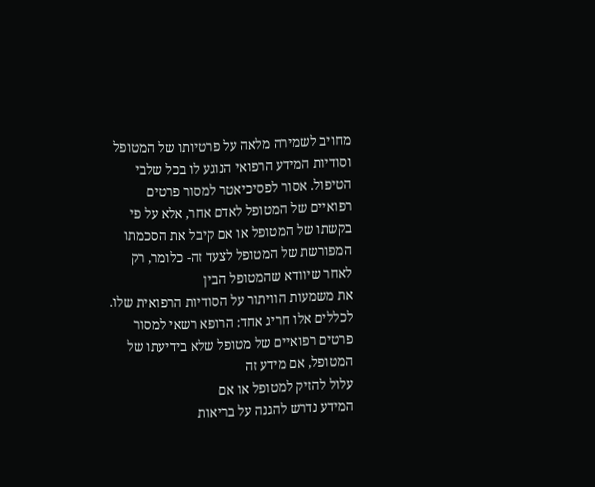מחויב לשמירה מלאה על פרטיותו של המטופל וסודיות המידע הרפואי הנוגע לו בכל שלבי הטיפול. אסור לפסיכיאטר למסור פרטים רפואיים של המטופל לאדם אחר, אלא על פי
בקשתו של המטופל או אם קיבל את הסכמתו המפורשת של המטופל לצעד זה- כלומר, רק לאחר שיוודא שהמטופל הבין
את משמעות הוויתור על הסודיות הרפואית שלו.
לכללים אלו חריג אחד: הרופא רשאי למסור פרטים רפואיים של מטופל שלא בידיעתו של המטופל, אם מידע זה
עלול להזיק למטופל או אם
המידע נדרש להגנה על בריאות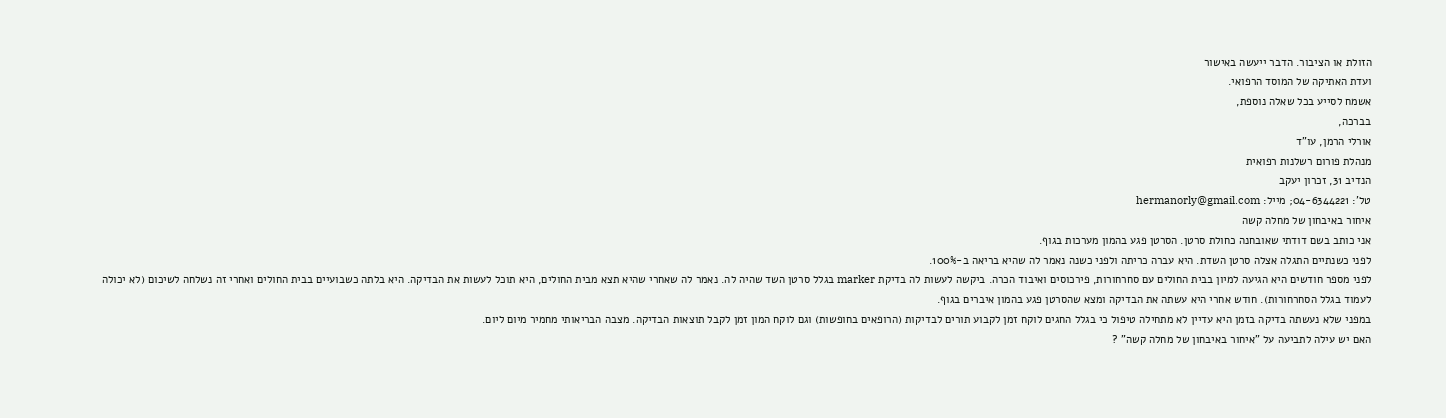הזולת או הציבור. הדבר ייעשה באישור
ועדת האתיקה של המוסד הרפואי.
אשמח לסייע בכל שאלה נוספת,
בברכה,
אורלי הרמן, עו"ד
מנהלת פורום רשלנות רפואית
הנדיב 31, זכרון יעקב
טל': 04-6344221; מייל: hermanorly@gmail.com
איחור באיבחון של מחלה קשה
אני כותב בשם דודתי שאובחנה כחולת סרטן. הסרטן פגע בהמון מערכות בגוף.
לפני כשנתיים התגלה אצלה סרטן השדת. היא עברה כריתה ולפני כשנה נאמר לה שהיא בריאה ב-100%.
לפני מספר חודשים היא הגיעה למיון בבית החולים עם סחרחורות, פירכוסים ואיבוד הכרה. ביקשה לעשות לה בדיקת marker בגלל סרטן השד שהיה לה. נאמר לה שאחרי שהיא תצא מבית החולים, היא תוכל לעשות את הבדיקה. היא בלתה כשבועיים בבית החולים ואחרי זה נשלחה לשיכום (לא יכולה לעמוד בגלל הסחרחורות). חודש אחרי היא עשתה את הבדיקה ומצא שהסרטן פגע בהמון איברים בגוף.
במפני שלא נעשתה בדיקה בזמן היא עדיין לא מתחילה טיפול כי בגלל החגים לוקח זמן לקבוע תורים לבדיקות (הרופאים בחופשות) וגם לוקח המון זמן לקבל תוצאות הבדיקה. מצבה הבריאותי מחמיר מיום ליום.
האם יש עילה לתביעה על "איחור באיבחון של מחלה קשה" ?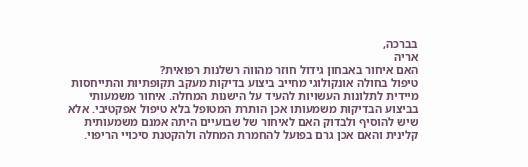בברכה,
אריה
האם איחור באבחון גידול חוזר מהווה רשלנות רפואית?
טיפול בחולה אונקולוגי מחייב ביצוע בדיקות מעקב תקופתיות והתייחסות מיידית לתלונות העשויות להעיד על הישנות המחלה. איחור משמעותי בביצוע הבדיקות משמעותו אכן הותרת המטופל בלא טיפול אפקטיבי. אלא שיש להוסיף ולבדוק האם לאיחור של שבועיים היתה אמנם משמעותית קלינית והאם אכן גרם בפועל להחמרת המחלה ולהקטנת סיכויי הריפוי.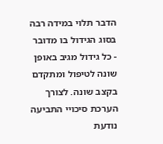הדבר תלוי במידה רבה בסוג הגידול בו מדובר - כל גידול מגיב באופן שונה לטיפול ומתקדם בקצב שונה. לצורך הערכת סיכויי התביעה נודעת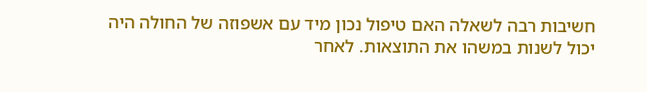חשיבות רבה לשאלה האם טיפול נכון מיד עם אשפוזה של החולה היה יכול לשנות במשהו את התוצאות. לאחר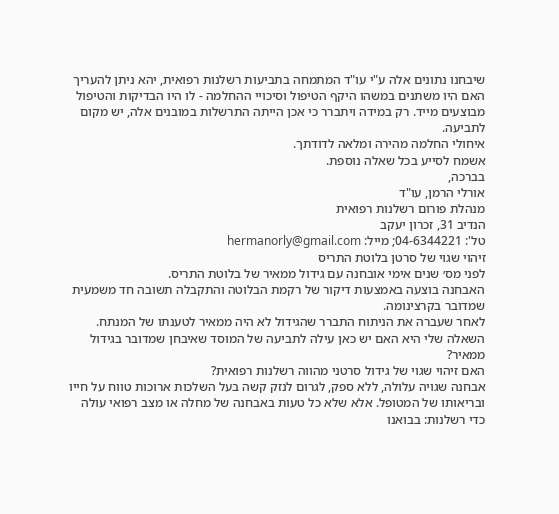שיבחנו נתונים אלה ע"י עו"ד המתמחה בתביעות רשלנות רפואית, יהא ניתן להעריך האם היו משתנים במשהו היקף הטיפול וסיכויי ההחלמה - לו היו הבדיקות והטיפול מבוצעים מייד. רק במידה ויתברר כי אכן הייתה התרשלות במובנים אלה, יש מקום לתביעה.
איחולי החלמה מהירה ומלאה לדודתך.
אשמח לסייע בכל שאלה נוספת.
בברכה,
אורלי הרמן, עו"ד
מנהלת פורום רשלנות רפואית
הנדיב 31, זכרון יעקב
טל': 04-6344221; מייל: hermanorly@gmail.com
זיהוי שגוי של סרטן בלוטת התריס
לפני מס׳ שנים אימי אובחנה עם גידול ממאיר של בלוטת התריס.
האבחנה בוצעה באמצעות דיקור של רקמת הבלוטה והתקבלה תשובה חד משמעית שמדובר בקרצינומה.
לאחר שעברה את הניתוח התברר שהגידול לא היה ממאיר לטענתו של המנתח.
השאלה שלי היא האם יש כאן עילה לתביעה של המוסד שאיבחן שמדובר בגידול ממאיר?
האם זיהוי שגוי של גידול סרטני מהווה רשלנות רפואית?
אבחנה שגויה עלולה, ללא ספק, לגרום לנזק קשה בעל השלכות ארוכות טווח על חייו ובריאותו של המטופל. אלא שלא כל טעות באבחנה של מחלה או מצב רפואי עולה כדי רשלנות: בבואנו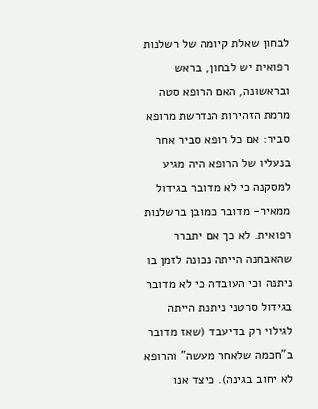לבחון שאלת קיומה של רשלנות רפואית יש לבחון, בראש ובראשונה, האם הרופא סטה מרמת הזהירות הנדרשת מרופא סביר: אם כל רופא סביר אחר בנעליו של הרופא היה מגיע למסקנה כי לא מדובר בגידול ממאיר- מדובר כמובן ברשלנות רפואית. לא כך אם יתברר שהאבחנה הייתה נכונה לזמן בו ניתנה וכי העובדה כי לא מדובר בגידול סרטני ניתנת הייתה לגילוי רק בדיעבד (שאז מדובר ב"חכמה שלאחר מעשה" והרופא לא יחוב בגינה). כיצד אנו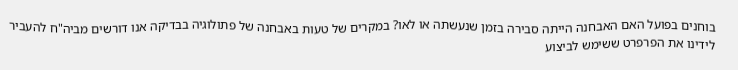בוחנים בפועל האם האבחנה הייתה סבירה בזמן שנעשתה או לאו? במקרים של טעות באבחנה של פתולוגיה בבדיקה אנו דורשים מביה"ח להעביר לידינו את הפרפרט ששימש לביצוע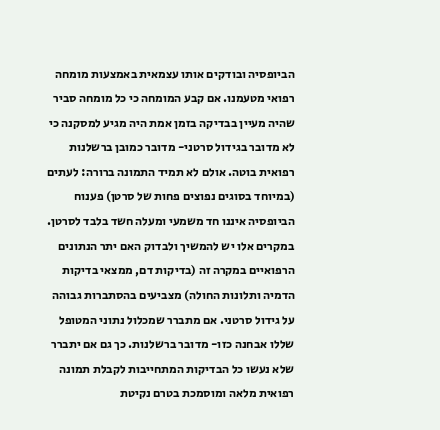הביופסיה ובודקים אותו עצמאית באמצעות מומחה רפואי מטעמנו. אם קבע המומחה כי כל מומחה סביר שהיה מעיין בבדיקה בזמן אמת היה מגיע למסקנה כי לא מדובר בגידול סרטני- מדובר כמובן ברשלנות רפואית בוטה. אולם לא תמיד התמונה ברורה: לעתים (במיוחד בסוגים נפוצים פחות של סרטן) פענוח הביופסיה איננו חד משמעי ומעלה חשד בלבד לסרטן. במקרים אלו יש להמשיך ולבדוק האם יתר הנתונים הרפואיים במקרה זה (בדיקות דם, ממצאי בדיקות הדמיה ותלונות החולה) מצביעים בהסתברות גבוהה על גידול סרטני. אם מתברר שמכלול נתוני המטופל שללו אבחנה כזו- מדובר ברשלנות. כך גם אם יתברר שלא נעשו כל הבדיקות המתחייבות לקבלת תמונה רפואית מלאה ומוסמכת בטרם נקיטת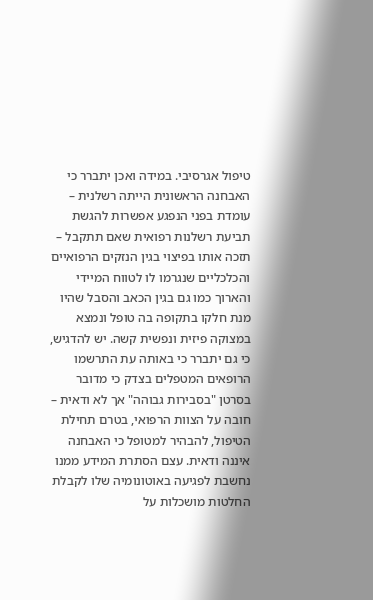טיפול אגרסיבי. במידה ואכן יתברר כי האבחנה הראשונית הייתה רשלנית – עומדת בפני הנפגע אפשרות להגשת תביעת רשלנות רפואית שאם תתקבל – תזכה אותו בפיצוי בגין הנזקים הרפואיים והכלכליים שנגרמו לו לטווח המיידי והארוך כמו גם בגין הכאב והסבל שהיו מנת חלקו בתקופה בה טופל ונמצא במצוקה פיזית ונפשית קשה. יש להדגיש, כי גם יתברר כי באותה עת התרשמו הרופאים המטפלים בצדק כי מדובר בסרטן "בסבירות גבוהה" אך לא ודאית – חובה על הצוות הרפואי, בטרם תחילת הטיפול, להבהיר למטופל כי האבחנה איננה ודאית. עצם הסתרת המידע ממנו נחשבת לפגיעה באוטונומיה שלו לקבלת החלטות מושכלות על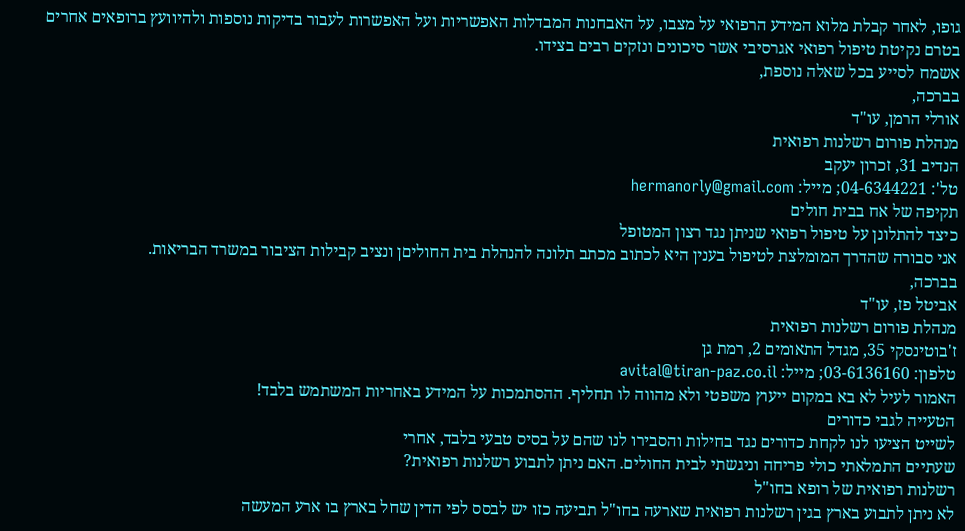גופו, לאחר קבלת מלוא המידע הרפואי על מצבו, על האבחנות המבדלות האפשריות ועל האפשרות לעבור בדיקות נוספות ולהיוועץ ברופאים אחרים בטרם נקיטת טיפול רפואי אגרסיבי אשר סיכונים ונזקים רבים בצידו.
אשמח לסייע בכל שאלה נוספת,
בברכה,
אורלי הרמן, עו"ד
מנהלת פורום רשלנות רפואית
הנדיב 31, זכרון יעקב
טל': 04-6344221; מייל: hermanorly@gmail.com
תקיפה של אח בבית חולים
כיצד להתלונן על טיפול רפואי שניתן נגד רצון המטופל
אני סבורה שהדרך המומלצת לטיפול בענין היא לכתוב מכתב תלונה להנהלת בית החוליםן ונציב קבילות הציבור במשרד הבריאות.
בברכה,
אביטל פז, עו"ד
מנהלת פורום רשלנות רפואית
ז'בוטינסקי 35, מגדל התאומים 2, רמת גן
טלפון: 03-6136160; מייל: avital@tiran-paz.co.il
האמור לעיל לא בא במקום ייעוץ משפטי ולא מהווה לו תחליף. ההסתמכות על המידע באחריות המשתמש בלבד!
הטעייה לגבי כדורים
לשייט הציעו לנו לקחת כדורים נגד בחילות והסבירו לנו שהם על בסיס טבעי בלבד, אחרי
שעתיים התמלאתי כולי פריחה וניגשתי לבית החולים. האם ניתן לתבוע רשלנות רפואית?
רשלנות רפואית של רופא בחו"ל
לא ניתן לתבוע בארץ בגין רשלנות רפואית שארעה בחו"ל תביעה כזו יש לבסס לפי הדין שחל בארץ בו ארע המעשה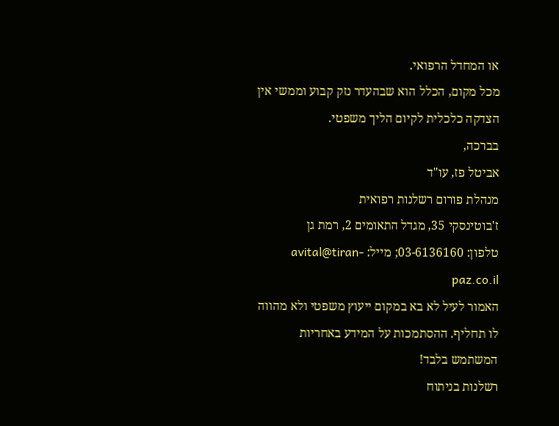או המחדל הרפואי.
מכל מקום, הכלל הוא שבהעדר נזק קבוע וממשי אין הצדקה כלכלית לקיום הליך משפטי.
בברכה,
אביטל פז, עו"ד
מנהלת פורום רשלנות רפואית
ז'בוטינסקי 35, מגדל התאומים 2, רמת גן
טלפון: 03-6136160; מייל: avital@tiran-paz.co.il
האמור לעיל לא בא במקום ייעוץ משפטי ולא מהווה לו תחליף. ההסתמכות על המידע באחריות המשתמש בלבד!
רשלנות בניתוח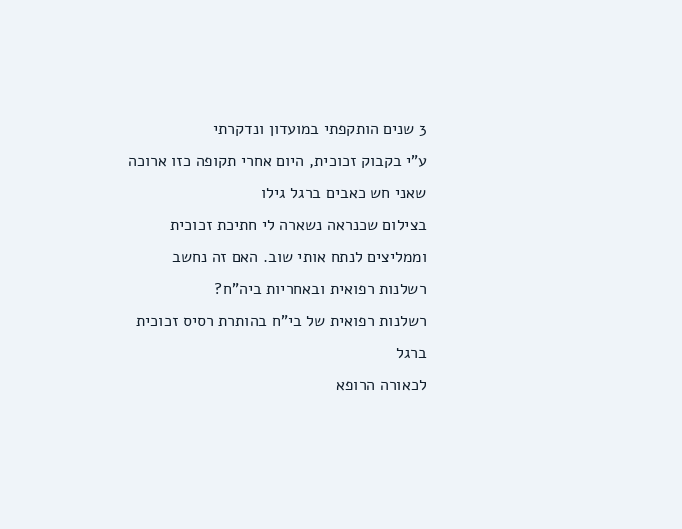3 שנים הותקפתי במועדון ונדקרתי
ע"י בקבוק זכוכית, היום אחרי תקופה כזו ארוכה שאני חש כאבים ברגל גילו
בצילום שכנראה נשארה לי חתיכת זכוכית וממליצים לנתח אותי שוב. האם זה נחשב רשלנות רפואית ובאחריות ביה"ח?
רשלנות רפואית של בי"ח בהותרת רסיס זכוכית ברגל
לכאורה הרופא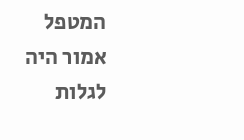המטפל אמור היה לגלות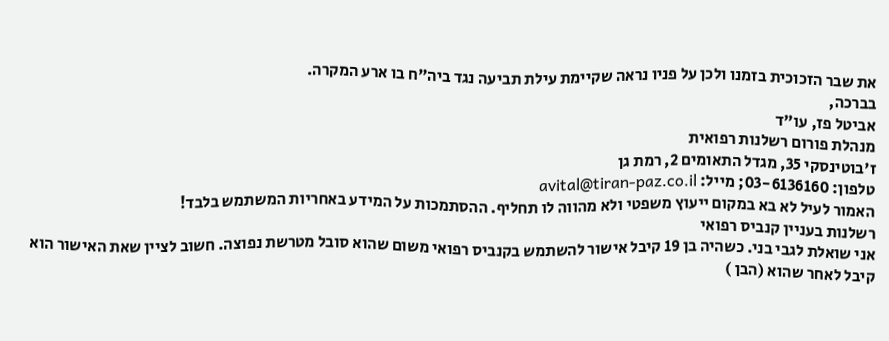את שבר הזכוכית בזמנו ולכן על פניו נראה שקיימת עילת תביעה נגד ביה"ח בו ארע המקרה.
בברכה,
אביטל פז, עו"ד
מנהלת פורום רשלנות רפואית
ז'בוטינסקי 35, מגדל התאומים 2, רמת גן
טלפון: 03-6136160; מייל: avital@tiran-paz.co.il
האמור לעיל לא בא במקום ייעוץ משפטי ולא מהווה לו תחליף. ההסתמכות על המידע באחריות המשתמש בלבד!
רשלנות בעניין קנביס רפואי
אני שואלת לגבי בני. כשהיה בן 19 קיבל אישור להשתמש בקנביס רפואי משום שהוא סובל מטרשת נפוצה. חשוב לציין שאת האישור הוא קיבל לאחר שהוא (הבן )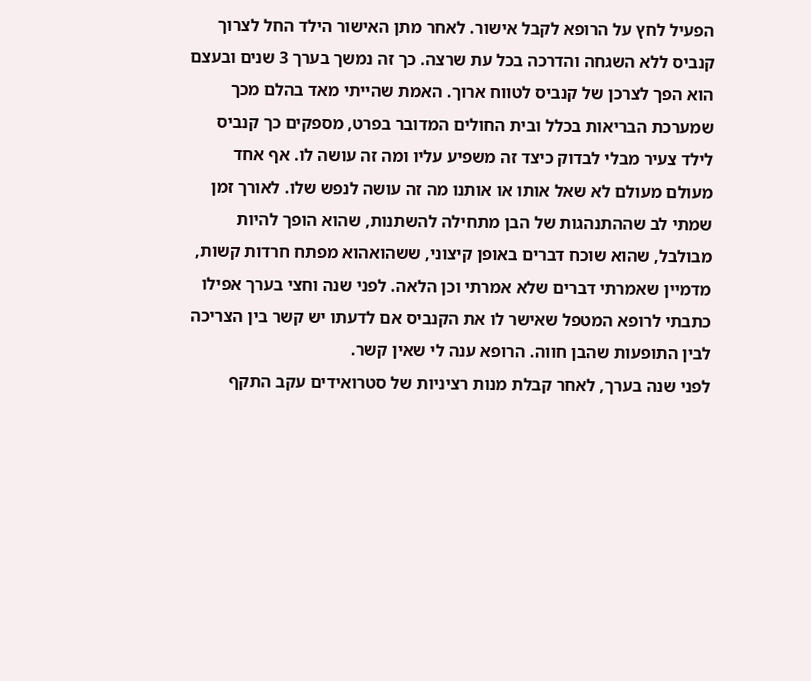הפעיל לחץ על הרופא לקבל אישור. לאחר מתן האישור הילד החל לצרוך קנביס ללא השגחה והדרכה בכל עת שרצה. כך זה נמשך בערך 3 שנים ובעצם הוא הפך לצרכן של קנביס לטווח ארוך. האמת שהייתי מאד בהלם מכך שמערכת הבריאות בכלל ובית החולים המדובר בפרט, מספקים כך קנביס לילד צעיר מבלי לבדוק כיצד זה משפיע עליו ומה זה עושה לו. אף אחד מעולם מעולם לא שאל אותו או אותנו מה זה עושה לנפש שלו. לאורך זמן שמתי לב שההתנהגות של הבן מתחילה להשתנות, שהוא הופך להיות מבולבל, שהוא שוכח דברים באופן קיצוני, ששהואהוא מפתח חרדות קשות, מדמיין שאמרתי דברים שלא אמרתי וכן הלאה. לפני שנה וחצי בערך אפילו כתבתי לרופא המטפל שאישר לו את הקנביס אם לדעתו יש קשר בין הצריכה לבין התופעות שהבן חווה. הרופא ענה לי שאין קשר.
לפני שנה בערך, לאחר קבלת מנות רציניות של סטרואידים עקב התקף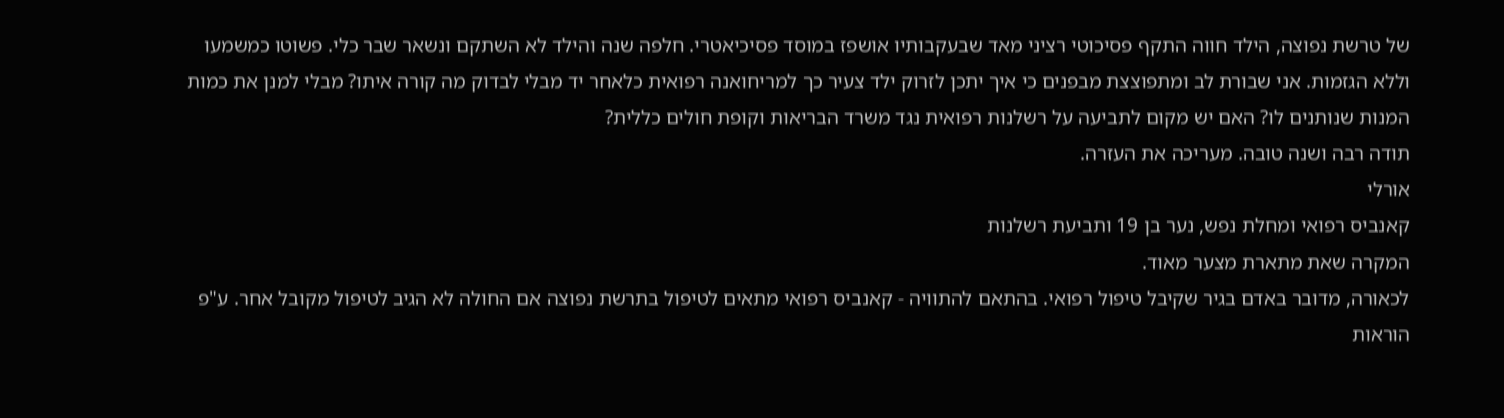של טרשת נפוצה, הילד חווה התקף פסיכוטי רציני מאד שבעקבותיו אושפז במוסד פסיכיאטרי. חלפה שנה והילד לא השתקם ונשאר שבר כלי. פשוטו כמשמעו וללא הגזמות. אני שבורת לב ומתפוצצת מבפנים כי איך יתכן לזרוק ילד צעיר כך למריחואנה רפואית כלאחר יד מבלי לבדוק מה קורה איתו? מבלי למנן את כמות המנות שנותנים לו? האם יש מקום לתביעה על רשלנות רפואית נגד משרד הבריאות וקופת חולים כללית?
תודה רבה ושנה טובה. מעריכה את העזרה.
אורלי
קאנביס רפואי ומחלת נפש, נער בן 19 ותביעת רשלנות
המקרה שאת מתארת מצער מאוד.
לכאורה, מדובר באדם בגיר שקיבל טיפול רפואי. בהתאם להתוויה - קאנביס רפואי מתאים לטיפול בתרשת נפוצה אם החולה לא הגיב לטיפול מקובל אחר. ע"פ הוראות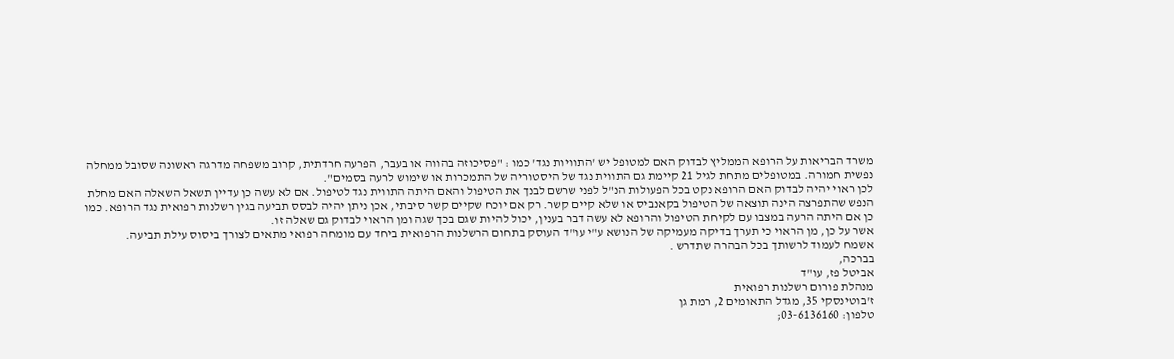משרד הבריאות על הרופא הממליץ לבדוק האם למטופל יש 'התוויות נגד' כמו : "פסיכוזה בהווה או בעבר, הפרעה חרדתית, קרוב משפחה מדרגה ראשונה שסובל ממחלה נפשית חמורה. במטופלים מתחת לגיל 21 קיימת גם התווית נגד של היסטוריה של התמכרות או שימוש לרעה בסמים".
לכן ראוי יהיה לבדוק האם הרופא נקט בכל הפעולות הנ"ל לפני שרשם לבנך את הטיפול והאם היתה התווית נגד לטיפול. אם לא עשה כן עדיין תשאל השאלה האם מחלת הנפש שהתפרצה הינה תוצאה של הטיפול בקאנביס או שלא קיים קשר. רק אם יוכח שקיים קשר סיבתי, אכן ניתן יהיה לבסס תביעה בגין רשלנות רפואית נגד הרופא. כמו כן אם היתה הרעה במצבו עם לקיחת הטיפול והרופא לא עשה דבר בענין, יכול להיות שגם בכך שגה ומן הראוי לבדוק גם שאלה זו.
אשר על כן, מן הראוי כי תערך בדיקה מעמיקה של הנושא ע"י עו"ד העוסק בתחום הרשלנות הרפואית ביחד עם מומחה רפואי מתאים לצורך ביסוס עילת תביעה.
אשמח לעמוד לרשותך בכל הבהרה שתדרש .
בברכה,
אביטל פז, עו"ד
מנהלת פורום רשלנות רפואית
ז'בוטינסקי 35, מגדל התאומים 2, רמת גן
טלפון: 03-6136160;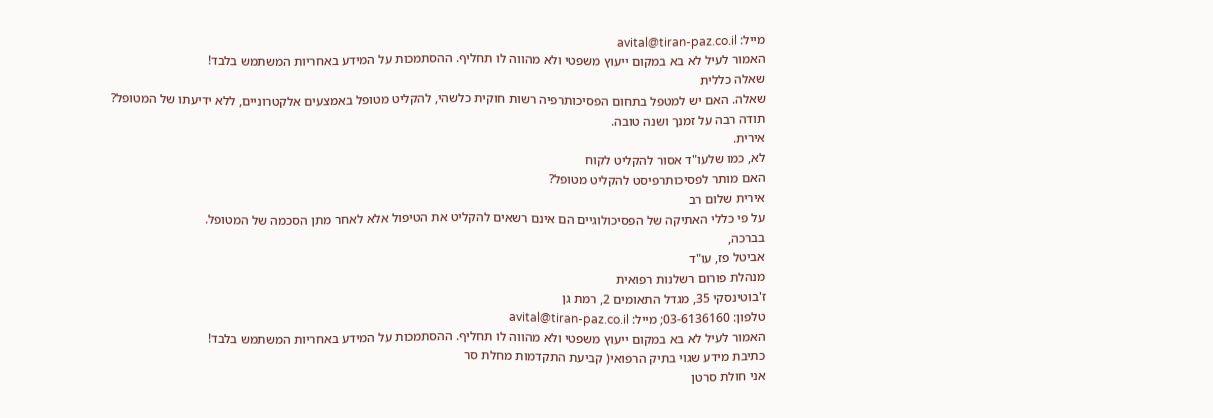מייל: avital@tiran-paz.co.il
האמור לעיל לא בא במקום ייעוץ משפטי ולא מהווה לו תחליף. ההסתמכות על המידע באחריות המשתמש בלבד!
שאלה כללית
שאלה. האם יש למטפל בתחום הפסיכותרפיה רשות חוקית כלשהי, להקליט מטופל באמצעים אלקטרוניים, ללא ידיעתו של המטופל?
תודה רבה על זמנך ושנה טובה.
אירית.
לא, כמו שלעו"ד אסור להקליט לקוח
האם מותר לפסיכותרפיסט להקליט מטופל?
אירית שלום רב
על פי כללי האתיקה של הפסיכולוגיים הם אינם רשאים להקליט את הטיפול אלא לאחר מתן הסכמה של המטופל.
בברכה,
אביטל פז, עו"ד
מנהלת פורום רשלנות רפואית
ז'בוטינסקי 35, מגדל התאומים 2, רמת גן
טלפון: 03-6136160; מייל: avital@tiran-paz.co.il
האמור לעיל לא בא במקום ייעוץ משפטי ולא מהווה לו תחליף. ההסתמכות על המידע באחריות המשתמש בלבד!
כתיבת מידע שגוי בתיק הרפואי( קביעת התקדמות מחלת סר
אני חולת סרטן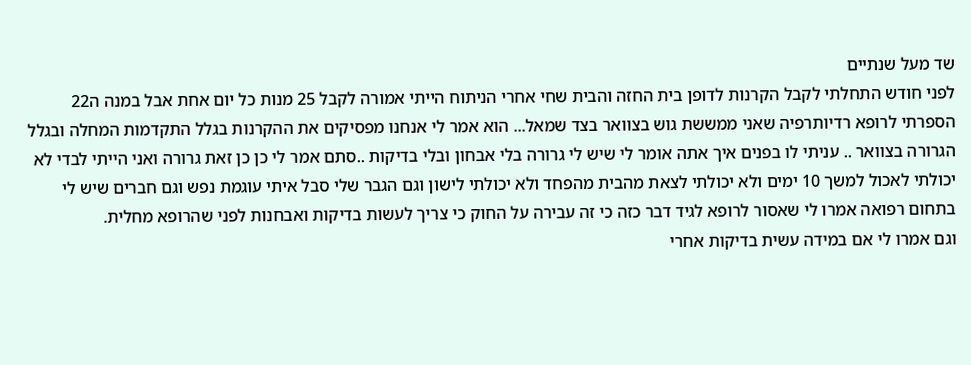שד מעל שנתיים
לפני חודש התחלתי לקבל הקרנות לדופן בית החזה והבית שחי אחרי הניתוח הייתי אמורה לקבל 25 מנות כל יום אחת אבל במנה ה22 הספרתי לרופא רדיותרפיה שאני ממששת גוש בצוואר בצד שמאל... הוא אמר לי אנחנו מפסיקים את ההקרנות בגלל התקדמות המחלה ובגלל הגרורה בצוואר .. עניתי לו בפנים איך אתה אומר לי שיש לי גרורה בלי אבחון ובלי בדיקות ..סתם אמר לי כן כן זאת גרורה ואני הייתי לבדי לא יכולתי לאכול למשך 10 ימים ולא יכולתי לצאת מהבית מהפחד ולא יכולתי לישון וגם הגבר שלי סבל איתי עוגמת נפש וגם חברים שיש לי בתחום רפואה אמרו לי שאסור לרופא לגיד דבר כזה כי זה עבירה על החוק כי צריך לעשות בדיקות ואבחנות לפני שהרופא מחלית.
וגם אמרו לי אם במידה עשית בדיקות אחרי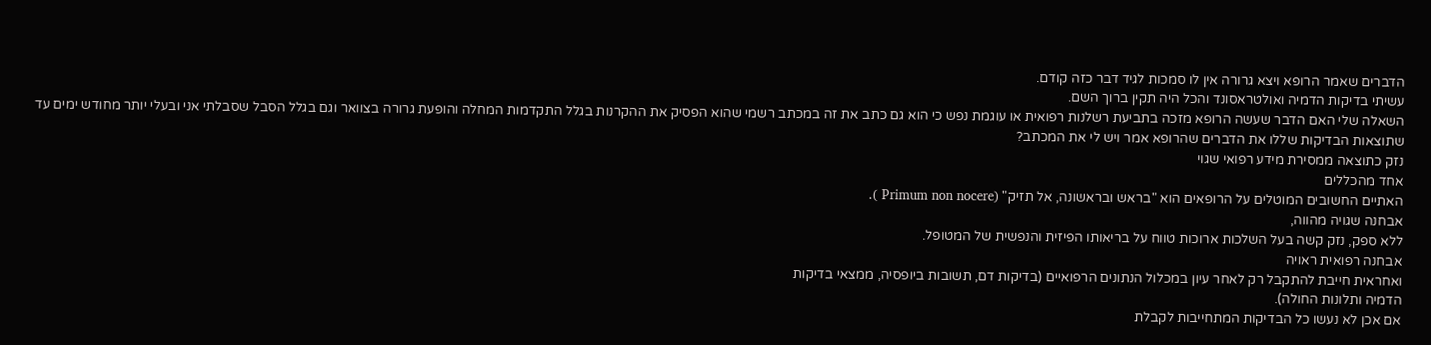הדברים שאמר הרופא ויצא גרורה אין לו סמכות לגיד דבר כזה קודם.
עשיתי בדיקות הדמיה ואולטראסונד והכל היה תקין ברוך השם.
השאלה שלי האם הדבר שעשה הרופא מזכה בתביעת רשלנות רפואית או עוגמת נפש כי הוא גם כתב את זה במכתב רשמי שהוא הפסיק את ההקרנות בגלל התקדמות המחלה והופעת גרורה בצוואר וגם בגלל הסבל שסבלתי אני ובעלי יותר מחודש ימים עד שתוצאות הבדיקות שללו את הדברים שהרופא אמר ויש לי את המכתב?
נזק כתוצאה ממסירת מידע רפואי שגוי
אחד מהכללים
האתיים החשובים המוטלים על הרופאים הוא "בראש ובראשונה, אל תזיק" (Primum non nocere ).
אבחנה שגויה מהווה,
ללא ספק, נזק קשה בעל השלכות ארוכות טווח על בריאותו הפיזית והנפשית של המטופל.
אבחנה רפואית ראויה
ואחראית חייבת להתקבל רק לאחר עיון במכלול הנתונים הרפואיים (בדיקות דם, תשובות ביופסיה, ממצאי בדיקות
הדמיה ותלונות החולה).
אם אכן לא נעשו כל הבדיקות המתחייבות לקבלת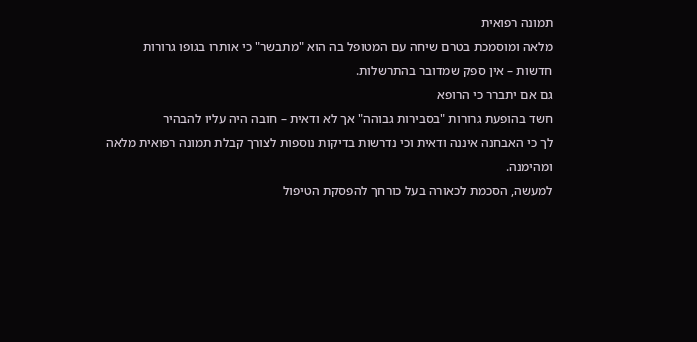תמונה רפואית
מלאה ומוסמכת בטרם שיחה עם המטופל בה הוא "מתבשר" כי אותרו בגופו גרורות
חדשות – אין ספק שמדובר בהתרשלות.
גם אם יתברר כי הרופא
חשד בהופעת גרורות "בסבירות גבוהה" אך לא ודאית – חובה היה עליו להבהיר
לך כי האבחנה איננה ודאית וכי נדרשות בדיקות נוספות לצורך קבלת תמונה רפואית מלאה
ומהימנה.
למעשה, הסכמת לכאורה בעל כורחך להפסקת הטיפול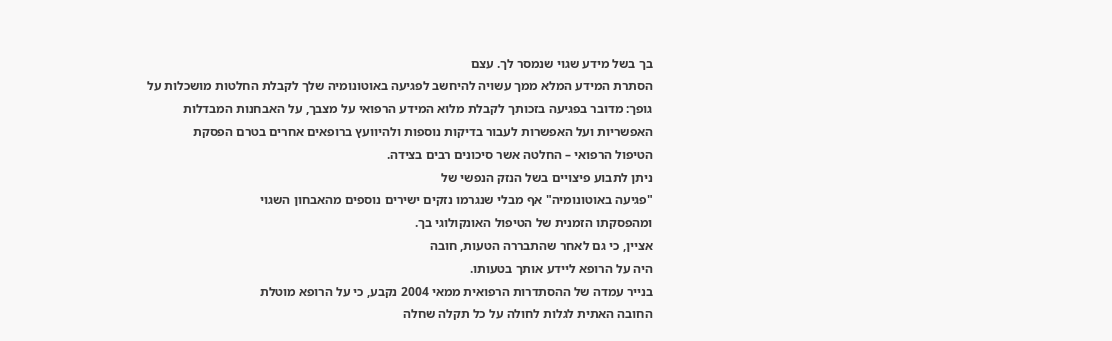בך בשל מידע שגוי שנמסר לך. עצם
הסתרת המידע המלא ממך עשויה להיחשב לפגיעה באוטונומיה שלך לקבלת החלטות מושכלות על
גופך: מדובר בפגיעה בזכותך לקבלת מלוא המידע הרפואי על מצבך, על האבחנות המבדלות
האפשריות ועל האפשרות לעבור בדיקות נוספות ולהיוועץ ברופאים אחרים בטרם הפסקת
הטיפול הרפואי – החלטה אשר סיכונים רבים בצידה.
ניתן לתבוע פיצויים בשל הנזק הנפשי של
"פגיעה באוטונומיה" אף מבלי שנגרמו נזקים ישירים נוספים מהאבחון השגוי
ומהפסקתו הזמנית של הטיפול האונקולוגי בך.
אציין, כי גם לאחר שהתבררה הטעות, חובה
היה על הרופא ליידע אותך בטעותו.
בנייר עמדה של ההסתדרות הרפואית ממאי 2004 נקבע, כי על הרופא מוטלת
החובה האתית לגלות לחולה על כל תקלה שחלה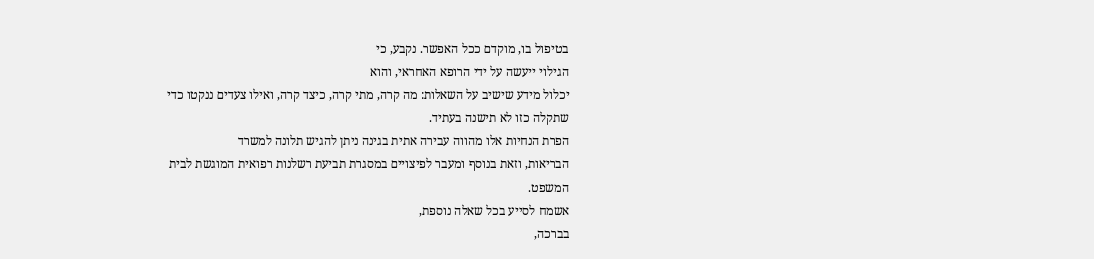בטיפול בו, מוקדם ככל האפשר. נקבע, כי
הגילוי ייעשה על ידי הרופא האחראי, והוא
יכלול מידע שישיב על השאלות: מה קרה, מתי קרה, כיצד קרה, ואילו צעדים ננקטו כדי
שתקלה כזו לא תישנה בעתיד.
הפרת הנחיות אלו מהווה עבירה אתית בגינה ניתן להגיש תלונה למשרד
הבריאות, וזאת בנוסף ומעבר לפיצויים במסגרת תביעת רשלנות רפואית המוגשת לבית
המשפט.
אשמח לסייע בכל שאלה נוספת,
בברכה,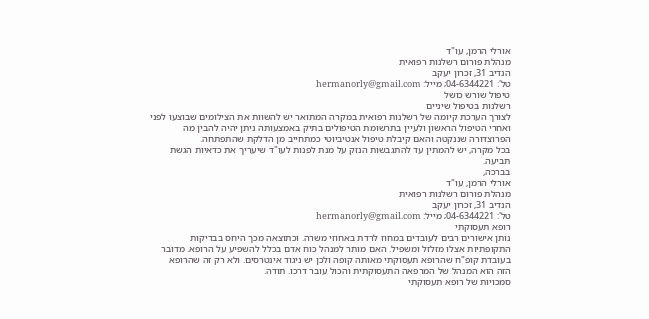אורלי הרמן, עו"ד
מנהלת פורום רשלנות רפואית
הנדיב 31, זכרון יעקב
טל': 04-6344221; מייל: hermanorly@gmail.com
טיפול שורש כושל
רשלנות בטיפול שיניים
לצורך הערכת קיומה של רשלנות רפואית במקרה המתואר יש להשוות את הצילומים שבוצעו לפני ואחרי הטיפול הראשון ולעיין בתרשומת הטיפולים בתיק באמצעותה ניתן יהיה להבין מה הפרוצדורה שננקטה והאם קיבלת טיפול אנטיביוטי כמתחייב מן הדלקת שהתפתחה.
בכל מקרה, יש להמתין עד להתגבשות הנזק על מנת לפנות לעו"ד שיעריך את כדאיות הגשת תביעה.
בברכה,
אורלי הרמן, עו"ד
מנהלת פורום רשלנות רפואית
הנדיב 31, זכרון יעקב
טל': 04-6344221; מייל: hermanorly@gmail.com
רופא תעסוקתי
נותן אישורים רבים לעובדים במחוז לרדת באחוזי משרה. וכתוצאה מכך היחס בבדיקות
התקופתיות אצלו מזלזל ומשפיל. האם מותר למנהל כוח אדם בכלל להשפיע על הרופא. מדובר
בעובדת קופ"ח שהרופא תעסוקתי מאותה קופה ולכן יש ניגוד אינטרסים. ולא רק זה שהרופא
הזה הוא המנהל של המרפאה התעסוקתית והכול עובר דרכו. תודה.
סמכויות של רופא תעסוקתי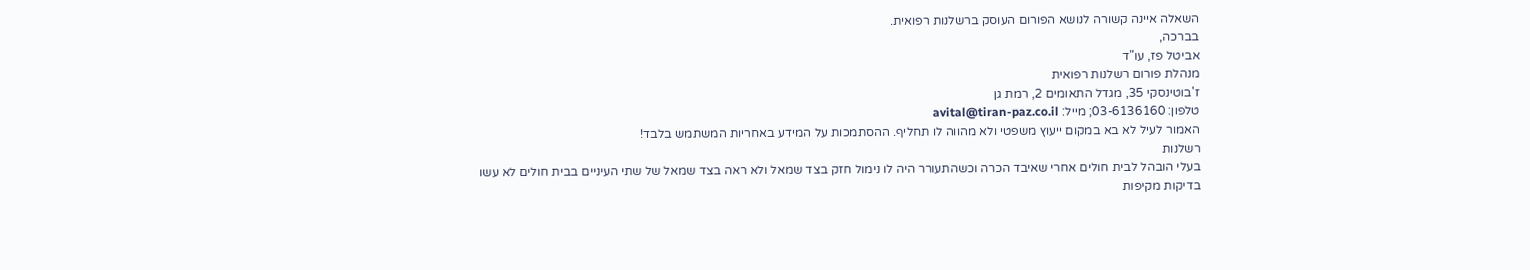השאלה איינה קשורה לנושא הפורום העוסק ברשלנות רפואית.
בברכה,
אביטל פז, עו"ד
מנהלת פורום רשלנות רפואית
ז'בוטינסקי 35, מגדל התאומים 2, רמת גן
טלפון: 03-6136160; מייל: avital@tiran-paz.co.il
האמור לעיל לא בא במקום ייעוץ משפטי ולא מהווה לו תחליף. ההסתמכות על המידע באחריות המשתמש בלבד!
רשלנות
בעלי הובהל לבית חולים אחרי שאיבד הכרה וכשהתעורר היה לו נימול חזק בצד שמאל ולא ראה בצד שמאל של שתי העיניים בבית חולים לא עשו בדיקות מקיפות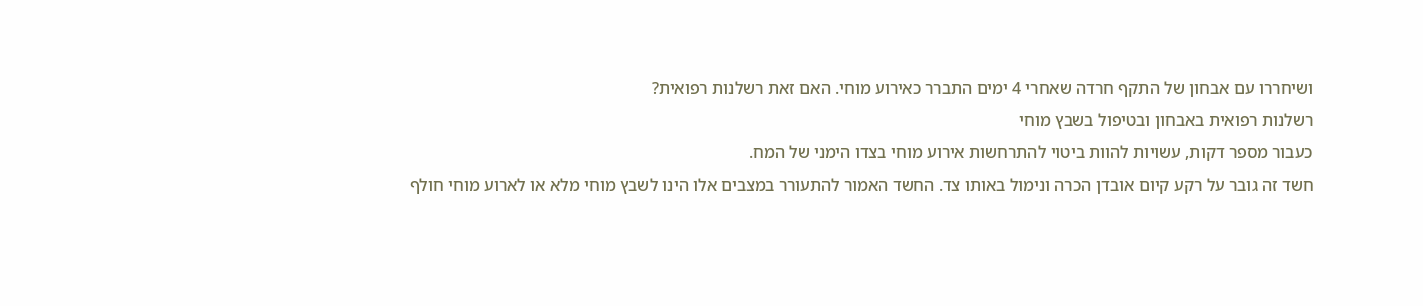ושיחררו עם אבחון של התקף חרדה שאחרי 4 ימים התברר כאירוע מוחי. האם זאת רשלנות רפואית?
רשלנות רפואית באבחון ובטיפול בשבץ מוחי
כעבור מספר דקות, עשויות להוות ביטוי להתרחשות אירוע מוחי בצדו הימני של המח.
חשד זה גובר על רקע קיום אובדן הכרה ונימול באותו צד. החשד האמור להתעורר במצבים אלו הינו לשבץ מוחי מלא או לארוע מוחי חולף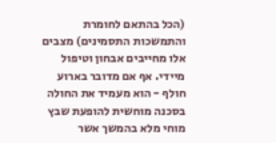(הכל בהתאם לחומרת והתמשכות התסמינים) מצבים אלו מחייבים אבחון וטיפול מיידי. אף אם מדובר בארוע חולף - הוא מעמיד את החולה בסכנה מוחשית להופעת שבץ מוחי מלא בהמשך אשר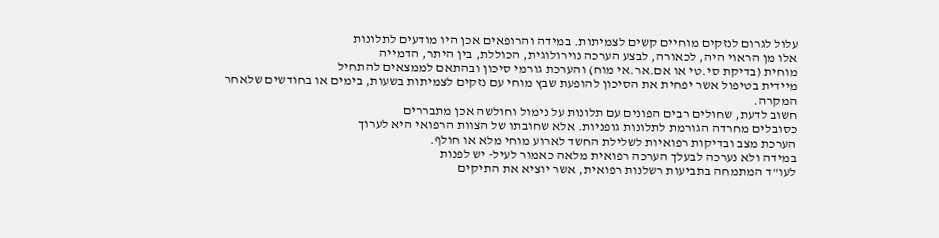עלול לגרום לנזקים מוחיים קשים לצמיתות. במידה והרופאים אכן היו מודעים לתלונות
אלו מן הראוי היה, לכאורה, לבצע הערכה נוירולוגית, הכוללת, בין היתר, הדמייה
מוחית (בדיקת סי.טי או אם.אר.אי מוח) והערכת גורמי סיכון ובהתאם לממצאים להתחיל
מיידית בטיפול אשר יפחית את הסיכון להופעת שבץ מוחי עם נזקים לצמיתות בשעות, בימים או בחודשים שלאחר
המקרה.
חשוב לדעת, שחולים רבים הפונים עם תלונות על נימול וחולשה אכן מתבררים
כסובלים מחרדה הגורמת לתלונות גופניות. אלא שחובתו של הצוות הרפואי היא לערוך
הערכת מצב ובדיקות רפואיות לשלילת החשד לארוע מוחי מלא או חולף.
במידה ולא נערכה לבעלך הערכה רפואית מלאה כאמור לעיל- יש לפנות
לעו"ד המתמחה בתביעות רשלנות רפואית, אשר יוציא את התיקים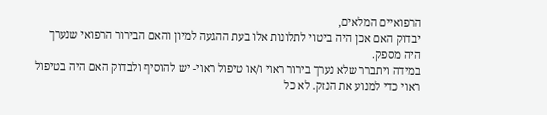הרפואיים המלאים,
יבדוק האם אכן היה ביטוי לתלונות אלו בעת ההגעה למיון והאם הבירור הרפואי שנערך
היה מספק.
במידה ויתברר שלא נערך בירור ראוי ו/או טיפול ראוי- יש להוסיף ולבדוק האם היה בטיפול
ראוי כדי למנוע את הנזק. לא כל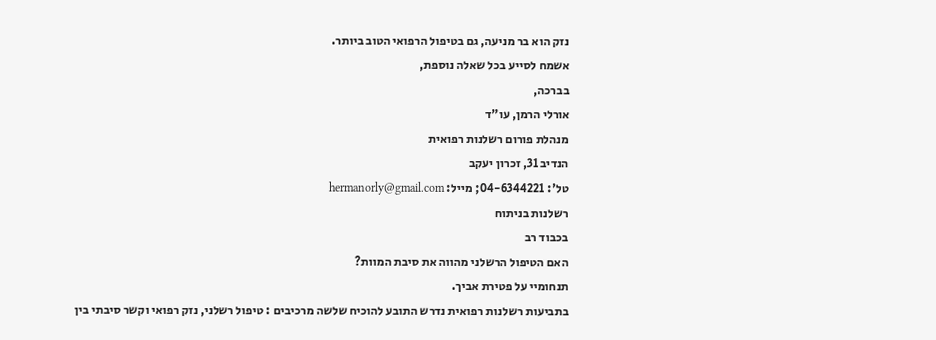נזק הוא בר מניעה, גם בטיפול הרפואי הטוב ביותר.
אשמח לסייע בכל שאלה נוספת,
בברכה,
אורלי הרמן, עו"ד
מנהלת פורום רשלנות רפואית
הנדיב 31, זכרון יעקב
טל': 04-6344221; מייל: hermanorly@gmail.com
רשלנות בניתוח
בכבוד רב
האם הטיפול הרשלני מהווה את סיבת המוות?
תנחומיי על פטירת אביך.
בתביעות רשלנות רפואית נדרש התובע להוכיח שלשה מרכיבים : טיפול רשלני, נזק רפואי וקשר סיבתי בין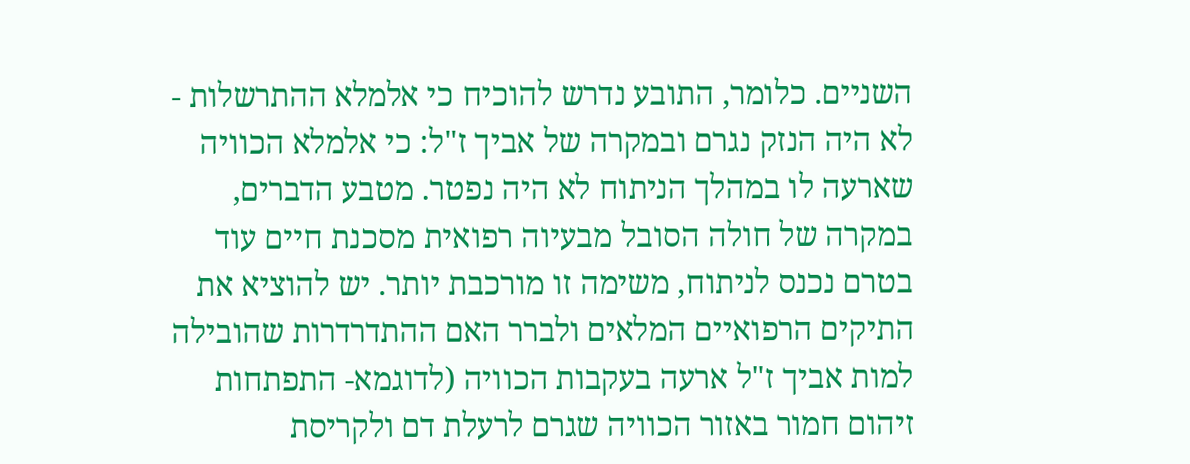השניים. כלומר, התובע נדרש להוכיח כי אלמלא ההתרשלות - לא היה הנזק נגרם ובמקרה של אביך ז"ל: כי אלמלא הכוויה שארעה לו במהלך הניתוח לא היה נפטר. מטבע הדברים, במקרה של חולה הסובל מבעיוה רפואית מסכנת חיים עוד בטרם נכנס לניתוח, משימה זו מורכבת יותר. יש להוציא את התיקים הרפואיים המלאים ולברר האם ההתדרדרות שהובילה למות אביך ז"ל ארעה בעקבות הכוויה (לדוגמא- התפתחות זיהום חמור באזור הכוויה שגרם לרעלת דם ולקריסת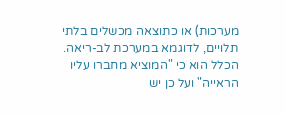מערכות) או כתוצאה מכשלים בלתי תלויים, לדוגמא במערכת לב-ריאה. הכלל הוא כי "המוציא מחברו עליו הראייה" ועל כן יש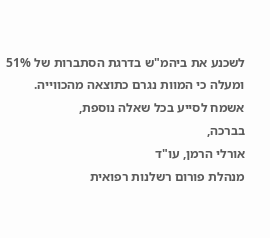לשכנע את ביהמ"ש בדרגת הסתברות של 51% ומעלה כי המוות נגרם כתוצאה מהכווייה.
אשמח לסייע בכל שאלה נוספת,
בברכה,
אורלי הרמן, עו"ד
מנהלת פורום רשלנות רפואית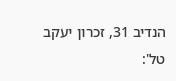הנדיב 31, זכרון יעקב
טל':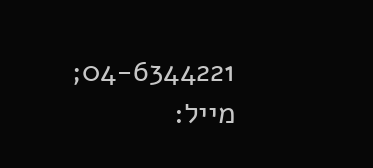04-6344221; מייל: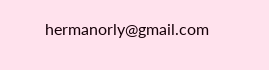hermanorly@gmail.com